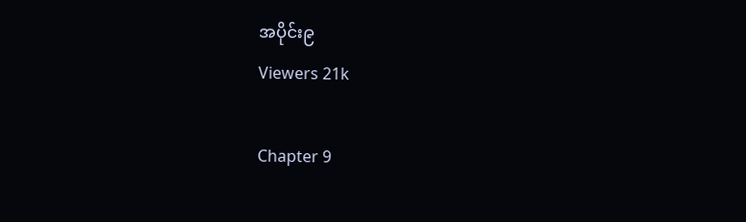အပိုင်း၉
Viewers 21k

Chapter 9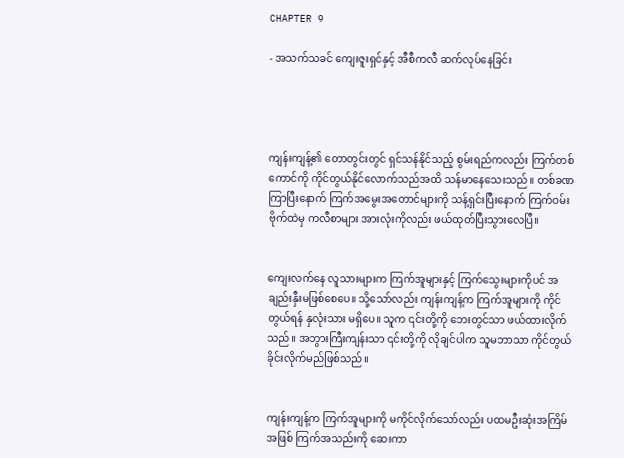CHAPTER 9

- အသက်သခင် ကျေးဇူးရှင်နှင့် အီစီကလီ ဆက်လုပ်နေခြင်း




ကျန်းကျန့်၏ တောတွင်းတွင် ရှင်သန်နိုင်သည့် စွမ်းရည်ကလည်း ကြက်တစ်ကောင်ကို ကိုင်တွယ်နိုင်လောက်သည်အထိ သန်မာနေသေးသည်။ တစ်ခဏကြာပြီးနောက် ကြက်အမွေးအတောင်များကို သန့်ရှင်းပြီးနောက် ကြက်ဝမ်းဗိုက်ထဲမှ ကလီစာများ အားလုံးကိုလည်း ဖယ်ထုတ်ပြီးသွားလေပြီ။


ကျေးလက်နေ လူသားများက ကြက်အူများနှင့် ကြက်သွေးများကိုပင် အချည်းနှီးမဖြစ်စေပေ။ သို့သော်လည်း ကျန်းကျန့်က ကြက်အူများကို ကိုင်တွယ်ရန် နှလုံးသား မရှိပေ။ သူက ၎င်းတို့ကို ဘေးတွင်သာ ဖယ်ထားလိုက်သည်။ အဘွားကြီးကျန်းသာ ၎င်းတို့ကို လိုချင်ပါက သူမဘာသာ ကိုင်တွယ်ခိုင်းလိုက်မည်ဖြစ်သည်။


ကျန်းကျန့်က ကြက်အူများကို မကိုင်လိုက်သော်လည်း ပထမဦးဆုံးအကြိမ်အဖြစ် ကြက်အသည်းကို ဆေးကာ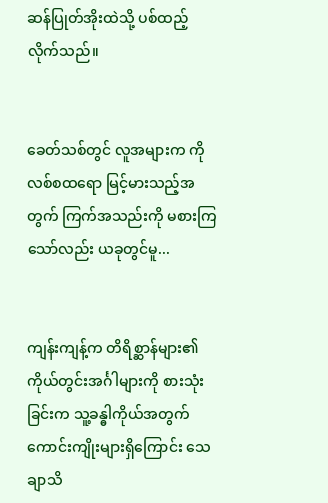ဆန်ပြုတ်အိုးထဲသို့ ပစ်ထည့်လိုက်သည်။


ခေတ်သစ်တွင် လူအများက ကိုလစ်စထရော မြင့်မားသည့်အတွက် ကြက်အသည်းကို မစားကြသော်လည်း ယခုတွင်မူ...


ကျန်းကျန့်က တိရိစ္ဆာန်များ၏ ကိုယ်တွင်းအင်္ဂါများကို စားသုံးခြင်းက သူ့ခန္ဓါကိုယ်အတွက် ကောင်းကျိုးများရှိကြောင်း သေချာသိ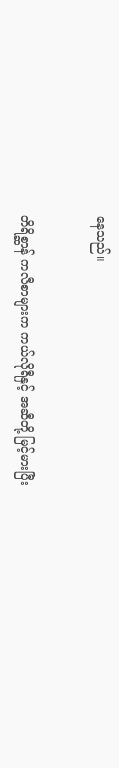နေသည်။


တိရိစ္ဆာန် ကလီစာများက ကယ်လိုရီနှင့် အဆီတို့ မြင့်မားပြီး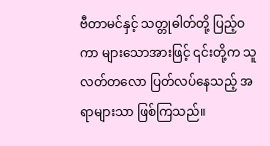ဗီတာမင်နှင့် သတ္တုဓါတ်တို့ ပြည့်ဝကာ များသောအားဖြင့် ၎င်းတို့က သူလတ်တလော ပြတ်လပ်နေသည့် အရာများသာ ဖြစ်ကြသည်။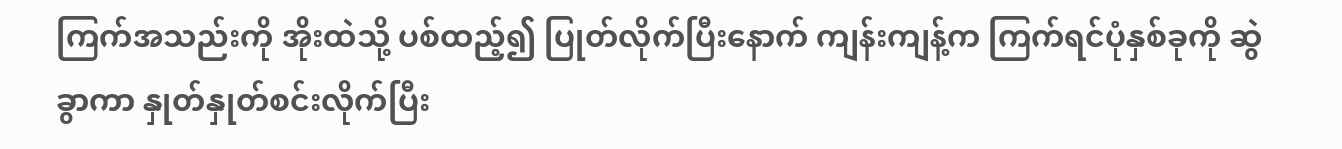ကြက်အသည်းကို အိုးထဲသို့ ပစ်ထည့်၍ ပြုတ်လိုက်ပြီးနောက် ကျန်းကျန့်က ကြက်ရင်ပုံနှစ်ခုကို ဆွဲခွာကာ နှုတ်နှုတ်စင်းလိုက်ပြီး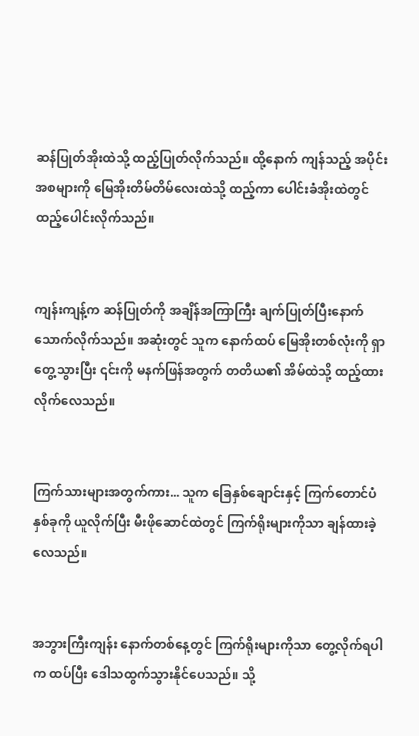ဆန်ပြုတ်အိုးထဲသို့ ထည့်ပြုတ်လိုက်သည်။ ထို့နောက် ကျန်သည့် အပိုင်းအစများကို မြေအိုးတိမ်တိမ်လေးထဲသို့ ထည့်ကာ ပေါင်းခံအိုးထဲတွင် ထည့်ပေါင်းလိုက်သည်။


ကျန်းကျန့်က ဆန်ပြုတ်ကို အချိန်အကြာကြီး ချက်ပြုတ်ပြီးနောက် သောက်လိုက်သည်။ အဆုံးတွင် သူက နောက်ထပ် မြေအိုးတစ်လုံးကို ရှာတွေ့သွားပြီး ၎င်းကို မနက်ဖြန်အတွက် တတိယ၏ အိမ်ထဲသို့ ထည့်ထားလိုက်လေသည်။


ကြက်သားများအတွက်ကား... သူက ခြေနှစ်ချောင်းနှင့် ကြက်တောင်ပံ နှစ်ခုကို ယူလိုက်ပြီး မီးဖိုဆောင်ထဲတွင် ကြက်ရိုးများကိုသာ ချန်ထားခဲ့လေသည်။


အဘွားကြီးကျန်း နောက်တစ်နေ့တွင် ကြက်ရိုးများကိုသာ တွေ့လိုက်ရပါက ထပ်ပြီး ဒေါသထွက်သွားနိုင်ပေသည်။ သို့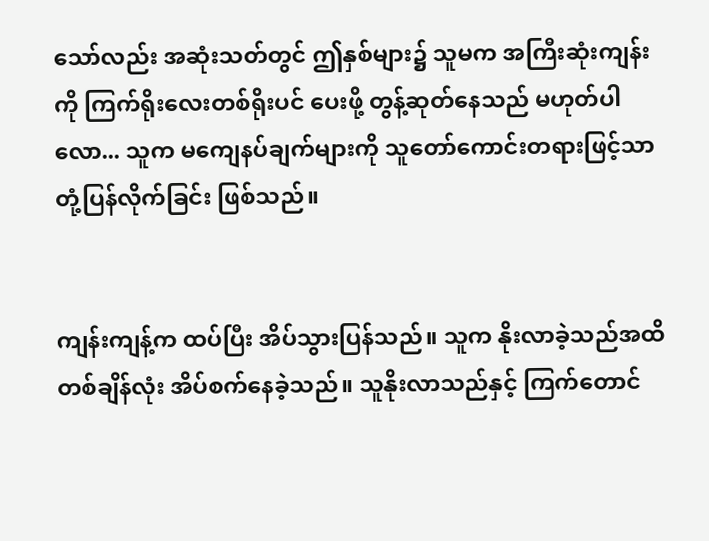သော်လည်း အဆုံးသတ်တွင် ဤနှစ်များ၌ သူမက အကြီးဆုံးကျန်းကို ကြက်ရိုးလေးတစ်ရိုးပင် ပေးဖို့ တွန့်ဆုတ်နေသည် မဟုတ်ပါလော... သူက မကျေနပ်ချက်များကို သူတော်ကောင်းတရားဖြင့်သာ တုံ့ပြန်လိုက်ခြင်း ဖြစ်သည်။


ကျန်းကျန့်က ထပ်ပြီး အိပ်သွားပြန်သည်။ သူက နိုးလာခဲ့သည်အထိ တစ်ချိန်လုံး အိပ်စက်နေခဲ့သည်။ သူနိုးလာသည်နှင့် ကြက်တောင်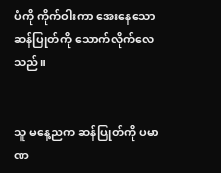ပံကို ကိုက်ဝါးကာ အေးနေသော ဆန်ပြုတ်ကို သောက်လိုက်လေသည်။


သူ မနေ့ညက ဆန်ပြုတ်ကို ပမာဏ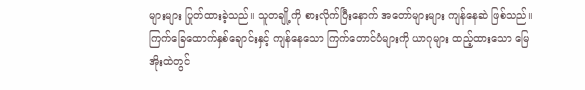များများ ပြုတ်ထားခဲ့သည်။ သူတချို့ကို စားလိုက်ပြီးနောက် အတော်များများ ကျန်နေဆဲ ဖြစ်သည်။ ကြက်ခြေထောက်နှစ်ချောင်းနှင့် ကျန်နေသော ကြက်တောင်ပံများကို ယာဂုများ ထည့်ထားသော မြေအိုးထဲတွင်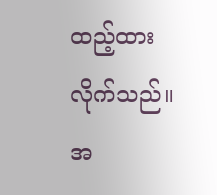ထည့်ထားလိုက်သည်။ အ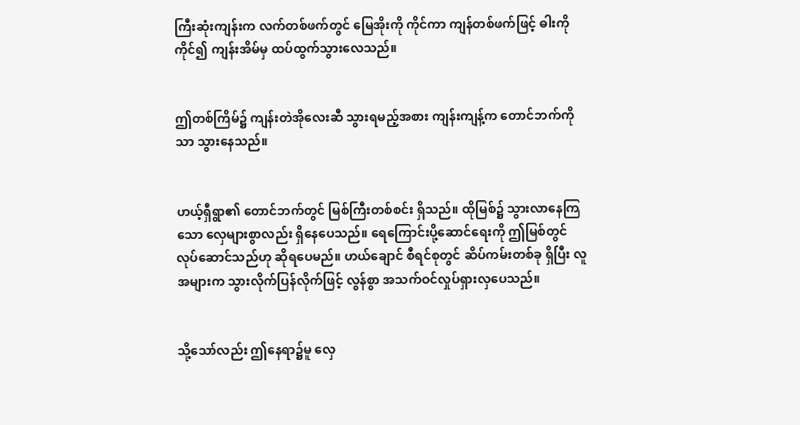ကြီးဆုံးကျန်းက လက်တစ်ဖက်တွင် မြေအိုးကို ကိုင်ကာ ကျန်တစ်ဖက်ဖြင့် ဓါးကို ကိုင်၍ ကျန်းအိမ်မှ ထပ်ထွက်သွားလေသည်။


ဤတစ်ကြိမ်၌ ကျန်းတဲအိုလေးဆီ သွားရမည့်အစား ကျန်းကျန့်က တောင်ဘက်ကိုသာ သွားနေသည်။


ဟယ့်ရှီရွာ၏ တောင်ဘက်တွင် မြစ်ကြီးတစ်စင်း ရှိသည်။ ထိုမြစ်၌ သွားလာနေကြသော လှေများစွာလည်း ရှိနေပေသည်။ ရေကြောင်းပို့ဆောင်ရေးကို ဤမြစ်တွင် လုပ်ဆောင်သည်ဟု ဆိုရပေမည်။ ဟယ်ချောင် စီရင်စုတွင် ဆိပ်ကမ်းတစ်ခု ရှိပြီး လူအများက သွားလိုက်ပြန်လိုက်ဖြင့် လွန်စွာ အသက်ဝင်လှုပ်ရှားလှပေသည်။


သို့သော်လည်း ဤနေရာ၌မူ လှေ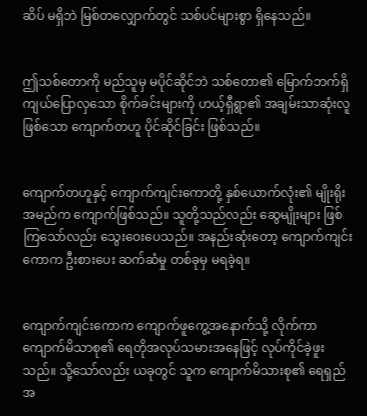ဆိပ် မရှိဘဲ မြစ်တလျှောက်တွင် သစ်ပင်များစွာ ရှိနေသည်။


ဤသစ်တောကို မည်သူမှ မပိုင်ဆိုင်ဘဲ သစ်တော၏ မြောက်ဘက်ရှိ ကျယ်ပြောလှသော စိုက်ခင်းများကို ဟယ့်ရှီရွာ၏ အချမ်းသာဆုံးလူ ဖြစ်သော ကျောက်တဟူ ပိုင်ဆိုင်ခြင်း ဖြစ်သည်။


ကျောက်တဟူနှင့် ကျောက်ကျင်းကောတို့ နှစ်ယောက်လုံး၏ မျိုးရိုးအမည်က ကျောက်ဖြစ်သည်။ သူတို့သည်လည်း ဆွေမျိုးများ ဖြစ်ကြသော်လည်း သွေးဝေးပေသည်။ အနည်းဆုံးတော့ ကျောက်ကျင်းကောက ဦးစားပေး ဆက်ဆံမှု တစ်ခုမှ မရခဲ့ရ။


ကျောက်ကျင်းကောက ကျောက်ဖူကွေ့အနောက်သို့ လိုက်ကာ ကျောက်မိသာစု၏ ရေတိုအလုပ်သမားအနေဖြင့် လုပ်ကိုင်ခဲ့ဖူးသည်။ သို့သော်လည်း ယခုတွင် သူက ကျောက်မိသားစု၏ ရေရှည်အ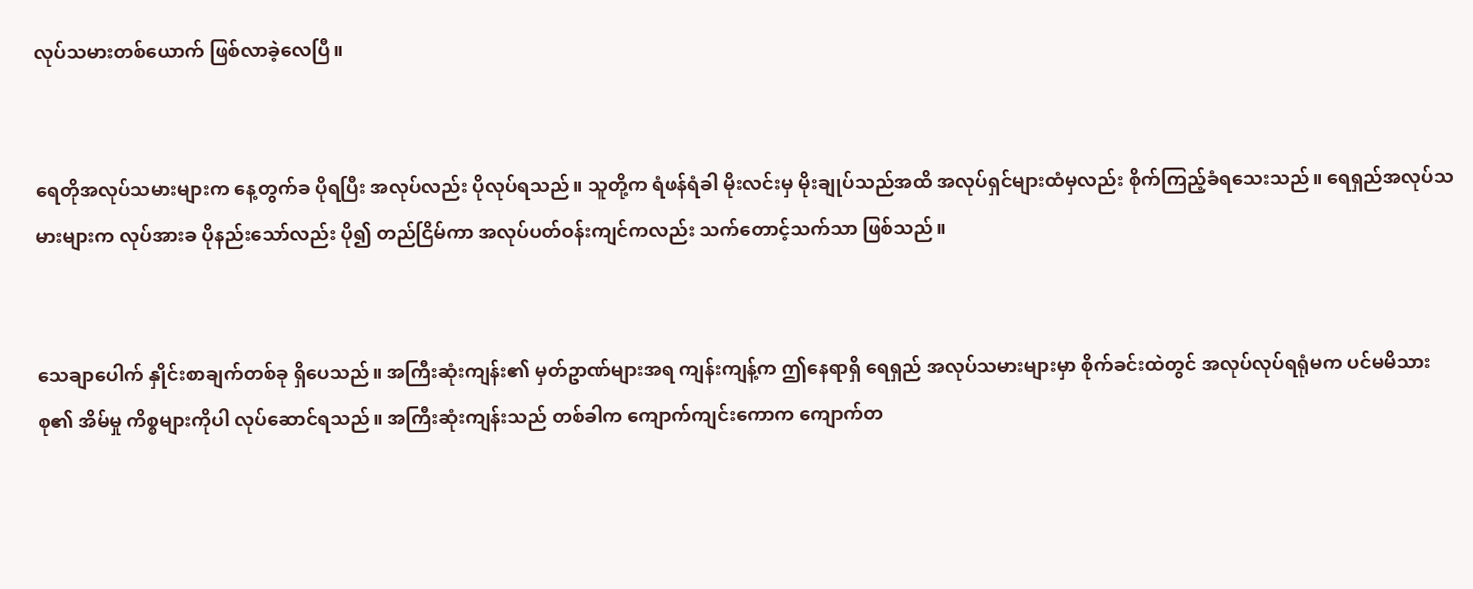လုပ်သမားတစ်ယောက် ဖြစ်လာခဲ့လေပြီ။


ရေတိုအလုပ်သမားများက နေ့တွက်ခ ပိုရပြီး အလုပ်လည်း ပိုလုပ်ရသည်။ သူတို့က ရံဖန်ရံခါ မိုးလင်းမှ မိုးချုပ်သည်အထိ အလုပ်ရှင်များထံမှလည်း စိုက်ကြည့်ခံရသေးသည်။ ရေရှည်အလုပ်သမားများက လုပ်အားခ ပိုနည်းသော်လည်း ပို၍ တည်ငြိမ်ကာ အလုပ်ပတ်ဝန်းကျင်ကလည်း သက်တောင့်သက်သာ ဖြစ်သည်။


သေချာပေါက် နှိုင်းစာချက်တစ်ခု ရှိပေသည်။ အကြီးဆုံးကျန်း၏ မှတ်ဥာဏ်များအရ ကျန်းကျန့်က ဤနေရာရှိ ရေရှည် အလုပ်သမားများမှာ စိုက်ခင်းထဲတွင် အလုပ်လုပ်ရရုံမက ပင်မမိသားစု၏ အိမ်မှု ကိစ္စများကိုပါ လုပ်ဆောင်ရသည်။ အကြီးဆုံးကျန်းသည် တစ်ခါက ကျောက်ကျင်းကောက ကျောက်တ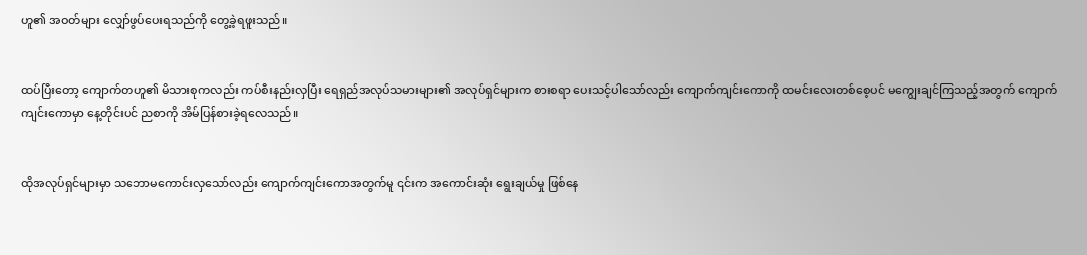ဟူ၏ အဝတ်များ လျှော်ဖွပ်ပေးရသည်ကို တွေ့ခဲ့ရဖူးသည်။


ထပ်ပြီးတော့ ကျောက်တဟူ၏ မိသားစုကလည်း ကပ်စီးနည်းလှပြီး ရေရှည်အလုပ်သမားများ၏ အလုပ်ရှင်များက စားစရာ ပေးသင့်ပါသော်လည်း ကျောက်ကျင်းကောကို ထမင်းလေးတစ်စေ့ပင် မကျွေးချင်ကြသည့်အတွက် ကျောက်ကျင်းကောမှာ နေ့တိုင်းပင် ညစာကို အိမ်ပြန်စားခဲ့ရလေသည်။


ထိုအလုပ်ရှင်များမှာ သဘောမကောင်းလှသော်လည်း ကျောက်ကျင်းကောအတွက်မူ ၎င်းက အကောင်းဆုံး ရွေးချယ်မှု ဖြစ်နေ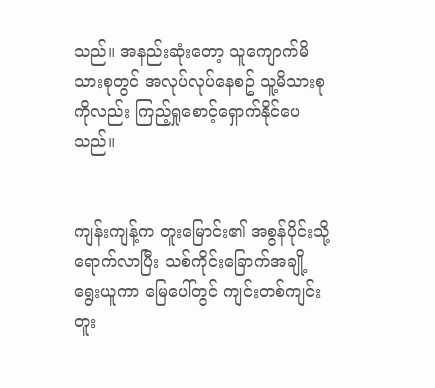သည်။ အနည်းဆုံးတော့ သူကျောက်မိသားစုတွင် အလုပ်လုပ်နေစဥ် သူ့မိသားစုကိုလည်း ကြည့်ရှုစောင့်ရှောက်နိုင်ပေသည်။


ကျန်းကျန့်က တူးမြောင်း၏ အစွန်ပိုင်းသို့ ရောက်လာပြီး သစ်ကိုင်းခြောက်အချို့ ရွေးယူကာ မြေပေါ်တွင် ကျင်းတစ်ကျင်း တူး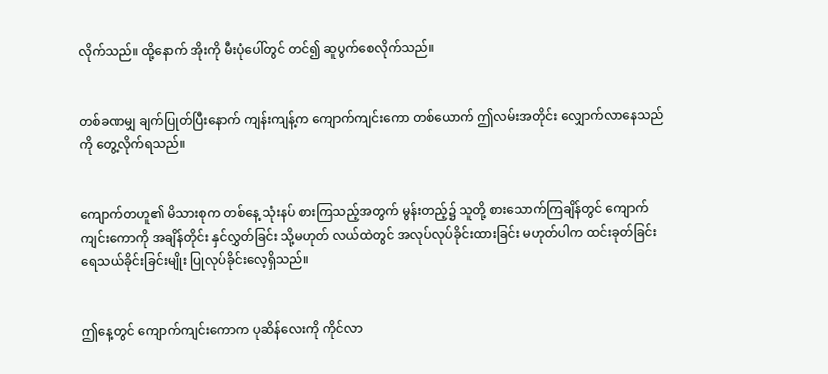လိုက်သည်။ ထို့နောက် အိုးကို မီးပုံပေါ်တွင် တင်၍ ဆူပွက်စေလိုက်သည်။


တစ်ခဏမျှ ချက်ပြုတ်ပြီးနောက် ကျန်းကျန့်က ကျောက်ကျင်းကော တစ်ယောက် ဤလမ်းအတိုင်း လျှောက်လာနေသည်ကို တွေ့လိုက်ရသည်။


ကျောက်တဟူ၏ မိသားစုက တစ်နေ့ သုံးနပ် စားကြသည့်အတွက် မွန်းတည့်၌ သူတို့ စားသောက်ကြချိန်တွင် ကျောက်ကျင်းကောကို အချိန်တိုင်း နှင်လွှတ်ခြင်း သို့မဟုတ် လယ်ထဲတွင် အလုပ်လုပ်ခိုင်းထားခြင်း မဟုတ်ပါက ထင်းခုတ်ခြင်း ရေသယ်ခိုင်းခြင်းမျိုး ပြုလုပ်ခိုင်းလေ့ရှိသည်။


ဤနေ့တွင် ကျောက်ကျင်းကောက ပုဆိန်လေးကို ကိုင်လာ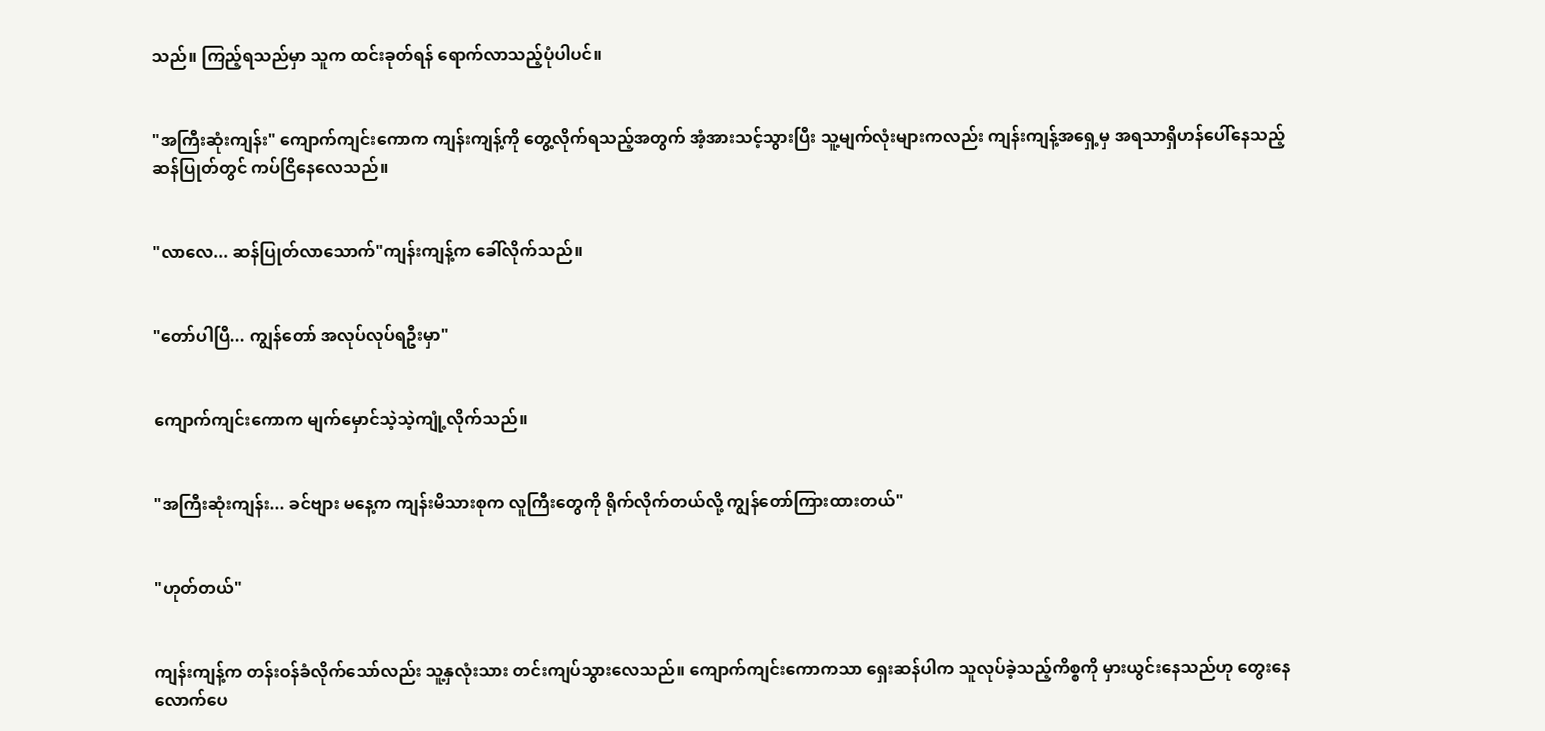သည်။ ကြည့်ရသည်မှာ သူက ထင်းခုတ်ရန် ရောက်လာသည့်ပုံပါပင်။


"အကြီးဆုံးကျန်း" ကျောက်ကျင်းကောက ကျန်းကျန့်ကို တွေ့လိုက်ရသည့်အတွက် အံ့အားသင့်သွားပြီး သူ့မျက်လုံးများကလည်း ကျန်းကျန့်အရှေ့မှ အရသာရှိဟန်ပေါ်နေသည့် ဆန်ပြုတ်တွင် ကပ်ငြိနေလေသည်။


"လာလေ... ဆန်ပြုတ်လာသောက်"ကျန်းကျန့်က ခေါ်လိုက်သည်။


"တော်ပါပြီ... ကျွန်တော် အလုပ်လုပ်ရဦးမှာ"


ကျောက်ကျင်းကောက မျက်မှောင်သဲ့သဲ့ကျုံ့လိုက်သည်။


"အကြီးဆုံးကျန်း... ခင်ဗျား မနေ့က ကျန်းမိသားစုက လူကြီးတွေကို ရိုက်လိုက်တယ်လို့ ကျွန်တော်ကြားထားတယ်"


"ဟုတ်တယ်"


ကျန်းကျန့်က တန်းဝန်ခံလိုက်သော်လည်း သူ့နှလုံးသား တင်းကျပ်သွားလေသည်။ ကျောက်ကျင်းကောကသာ ရှေးဆန်ပါက သူလုပ်ခဲ့သည့်ကိစ္စကို မှားယွင်းနေသည်ဟု တွေးနေလောက်ပေ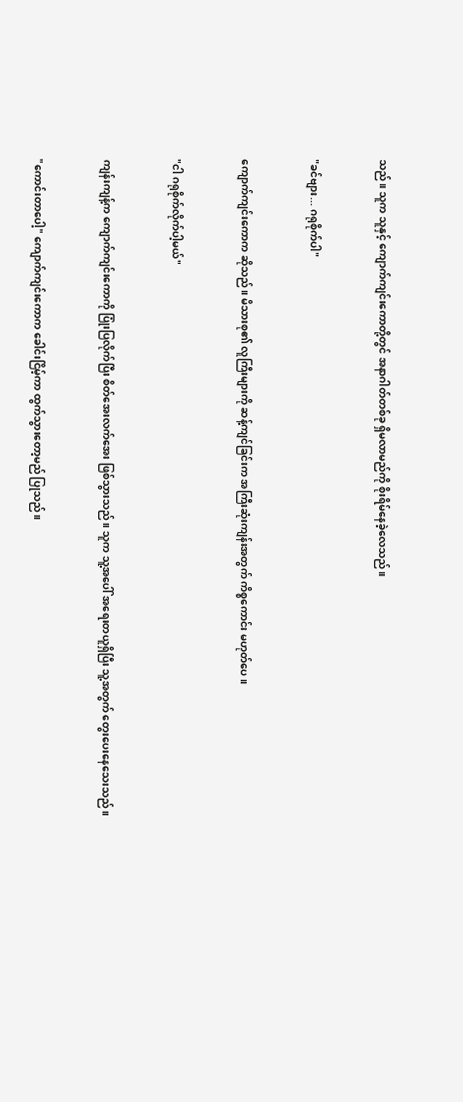သည်။ သူက သူနှင့် ကျောက်ကျင်းကောတို့တွင် အနာဂါတ်တစ်ခု ရှိမလာမည်ကို စိုးရိမ်နေခဲ့လေသည်။


"ခင်ဗျား... ဂရုစိုက်ပါ"


ကျောက်ကျင်းကောက ဆိုသည်။ မိသားစု၏ လူကြီးများကို ဆန့်ကျင်ခြင်းက အကြီးဆုံးကျန်းအတွက် ကိစ္စကောင်း မဟုတ်ပေ။


"ငါ ဂရုစိုက်လိုက်ပါ့မယ်"


ကျန်းကျန့်က ကျောက်ကျင်းကောကို ပြုံးပြလိုက်ပြီး စိတ်အေးလက်အေး ဖြစ်သွားသည်။ သူက သူ့အပေါ် အရေးတယူရှိပြီး သူ့အတွက် တွေးပေးနေသေးသည်။


"ကောင်းတာပေါ့" ကျောက်ကျင်းကောက ခေါင်းငြိမ့်ကာ ထွက်သွားတော့မည် ပြုသည်။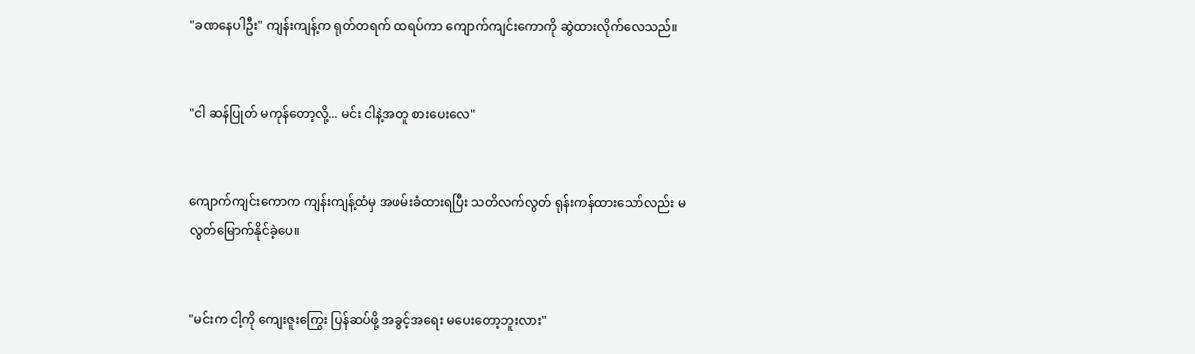"ခဏနေပါဦး" ကျန်းကျန့်က ရုတ်တရက် ထရပ်ကာ ကျောက်ကျင်းကောကို ဆွဲထားလိုက်လေသည်။


"ငါ ဆန်ပြုတ် မကုန်တော့လို့... မင်း ငါနဲ့အတူ စားပေးလေ"


ကျောက်ကျင်းကောက ကျန်းကျန့်ထံမှ အဖမ်းခံထားရပြီး သတိလက်လွတ် ရုန်းကန်ထားသော်လည်း မလွတ်မြောက်နိုင်ခဲ့ပေ။


"မင်းက ငါ့ကို ကျေးဇူးကြွေး ပြန်ဆပ်ဖို့ အခွင့်အရေး မပေးတော့ဘူးလား"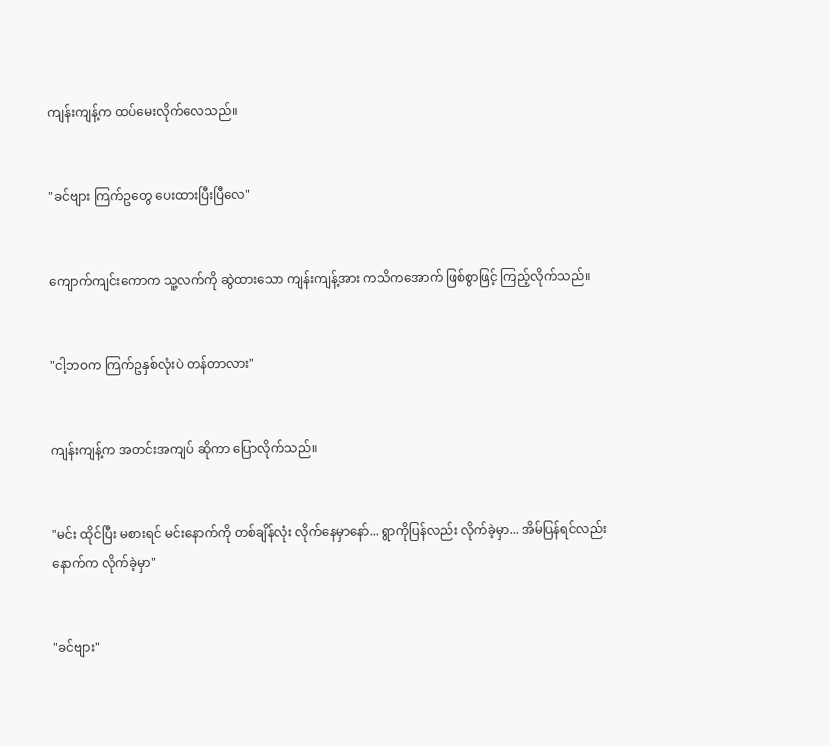ကျန်းကျန့်က ထပ်မေးလိုက်လေသည်။


"ခင်ဗျား ကြက်ဥတွေ ပေးထားပြီးပြီလေ"


ကျောက်ကျင်းကောက သူ့လက်ကို ဆွဲထားသော ကျန်းကျန့်အား ကသိကအောက် ဖြစ်စွာဖြင့် ကြည့်လိုက်သည်။


"ငါ့ဘဝက ကြက်ဥနှစ်လုံးပဲ တန်တာလား"


ကျန်းကျန့်က အတင်းအကျပ် ဆိုကာ ပြောလိုက်သည်။


"မင်း ထိုင်ပြီး မစားရင် မင်းနောက်ကို တစ်ချိန်လုံး လိုက်နေမှာနော်... ရွာကိုပြန်လည်း လိုက်ခဲ့မှာ... အိမ်ပြန်ရင်လည်း နောက်က လိုက်ခဲ့မှာ"


"ခင်ဗျား"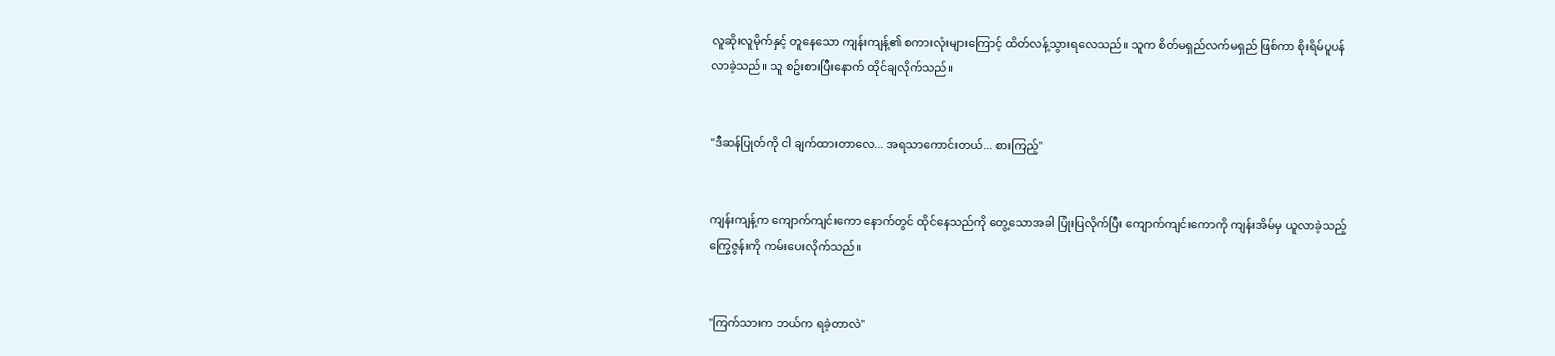လူဆိုးလူမိုက်နှင့် တူနေသော ကျန်းကျန့်၏ စကားလုံးများကြောင့် ထိတ်လန့်သွားရလေသည်။ သူက စိတ်မရှည်လက်မရှည် ဖြစ်ကာ စိုးရိမ်ပူပန်လာခဲ့သည်။ သူ စဥ်းစားပြီးနောက် ထိုင်ချလိုက်သည်။


"ဒီဆန်ပြုတ်ကို ငါ ချက်ထားတာလေ... အရသာကောင်းတယ်... စားကြည့်"


ကျန်းကျန့်က ကျောက်ကျင်းကော နောက်တွင် ထိုင်နေသည်ကို တွေ့သောအခါ ပြုံးပြလိုက်ပြီး ကျောက်ကျင်းကောကို ကျန်းအိမ်မှ ယူလာခဲ့သည့် ကြွေဇွန်းကို ကမ်းပေးလိုက်သည်။


"ကြက်သားက ဘယ်က ရခဲ့တာလဲ"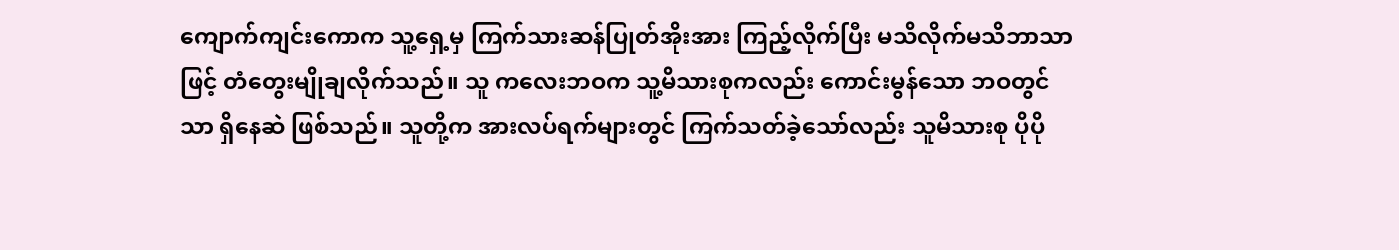ကျောက်ကျင်းကောက သူ့ရှေ့မှ ကြက်သားဆန်ပြုတ်အိုးအား ကြည့်လိုက်ပြီး မသိလိုက်မသိဘာသာဖြင့် တံတွေးမျိုချလိုက်သည်။ သူ ကလေးဘဝက သူ့မိသားစုကလည်း ကောင်းမွန်သော ဘဝတွင်သာ ရှိနေဆဲ ဖြစ်သည်။ သူတို့က အားလပ်ရက်များတွင် ကြက်သတ်ခဲ့သော်လည်း သူမိသားစု ပိုပို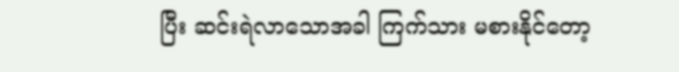ပြီး ဆင်းရဲလာသောအခါ ကြက်သား မစားနိုင်တော့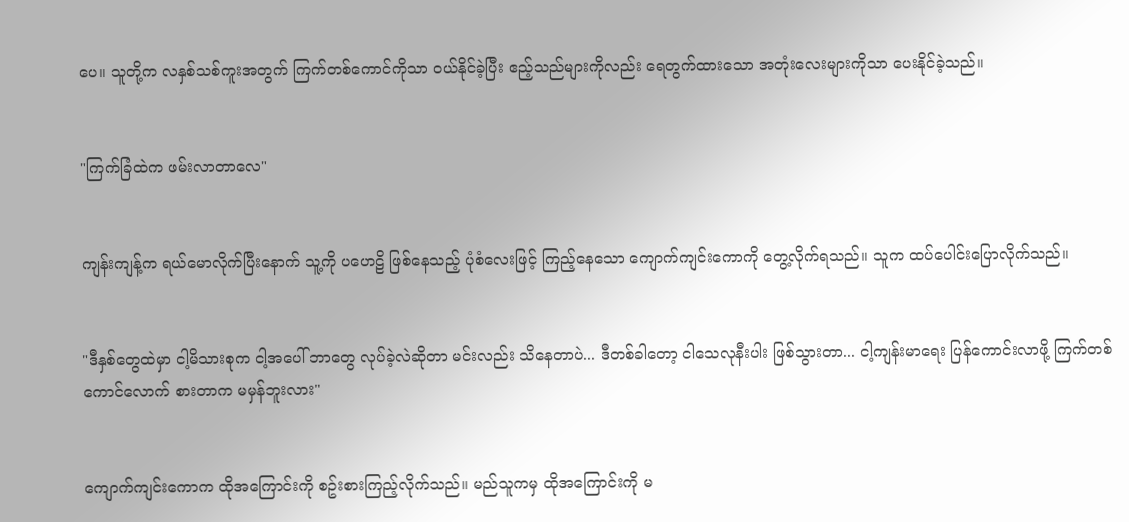ပေ။ သူတို့က လနှစ်သစ်ကူးအတွက် ကြက်တစ်ကောင်ကိုသာ ဝယ်နိုင်ခဲ့ပြီး ဧည့်သည်များကိုလည်း ရေတွက်ထားသော အတုံးလေးများကိုသာ ပေးနိုင်ခဲ့သည်။


"ကြက်ခြံထဲက ဖမ်းလာတာလေ"


ကျန်းကျန့်က ရယ်မောလိုက်ပြီးနောက် သူ့ကို ပဟေဠိ ဖြစ်နေသည့် ပုံစံလေးဖြင့် ကြည့်နေသော ကျောက်ကျင်းကောကို တွေ့လိုက်ရသည်။ သူက ထပ်ပေါင်းပြောလိုက်သည်။


"ဒီနှစ်တွေထဲမှာ ငါ့မိသားစုက ငါ့အပေါ် ဘာတွေ လုပ်ခဲ့လဲဆိုတာ မင်းလည်း သိနေတာပဲ... ဒီတစ်ခါတော့ ငါသေလုနီးပါး ဖြစ်သွားတာ... ငါ့ကျန်းမာရေး ပြန်ကောင်းလာဖို့ ကြက်တစ်ကောင်လောက် စားတာက မမှန်ဘူးလား"


ကျောက်ကျင်းကောက ထိုအကြောင်းကို စဥ်းစားကြည့်လိုက်သည်။ မည်သူကမှ ထိုအကြောင်းကို မ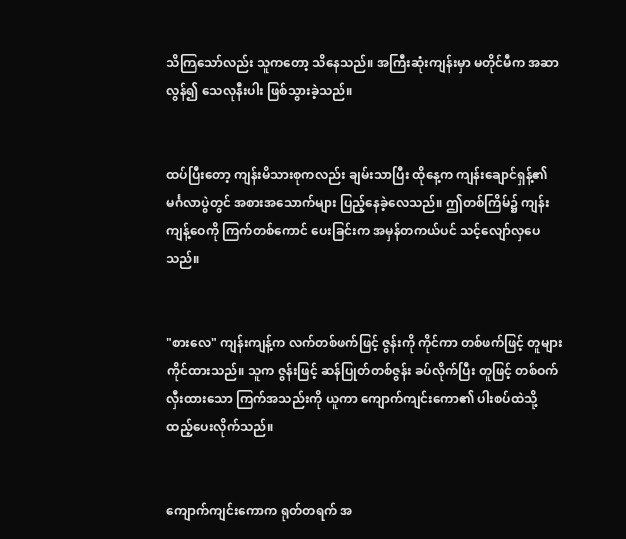သိကြသော်လည်း သူကတော့ သိနေသည်။ အကြီးဆုံးကျန်းမှာ မတိုင်မီက အဆာလွန်၍ သေလုနီးပါး ဖြစ်သွားခဲ့သည်။


ထပ်ပြီးတော့ ကျန်းမိသားစုကလည်း ချမ်းသာပြီး ထိုနေ့က ကျန်းချောင်ရှန့်၏ မင်္ဂလာပွဲတွင် အစားအသောက်များ ပြည့်နေခဲ့လေသည်။ ဤတစ်ကြိမ်၌ ကျန်းကျန့်ဝေကို ကြက်တစ်ကောင် ပေးခြင်းက အမှန်တကယ်ပင် သင့်လျော်လှပေသည်။


"စားလေ" ကျန်းကျန့်က လက်တစ်ဖက်ဖြင့် ဇွန်းကို ကိုင်ကာ တစ်ဖက်ဖြင့် တူများကိုင်ထားသည်။ သူက ဇွန်းဖြင့် ဆန်ပြုတ်တစ်ဇွန်း ခပ်လိုက်ပြီး တူဖြင့် တစ်ဝက်လှီးထားသော ကြက်အသည်းကို ယူကာ ကျောက်ကျင်းကော၏ ပါးစပ်ထဲသို့ ထည့်ပေးလိုက်သည်။


ကျောက်ကျင်းကောက ရုတ်တရက် အ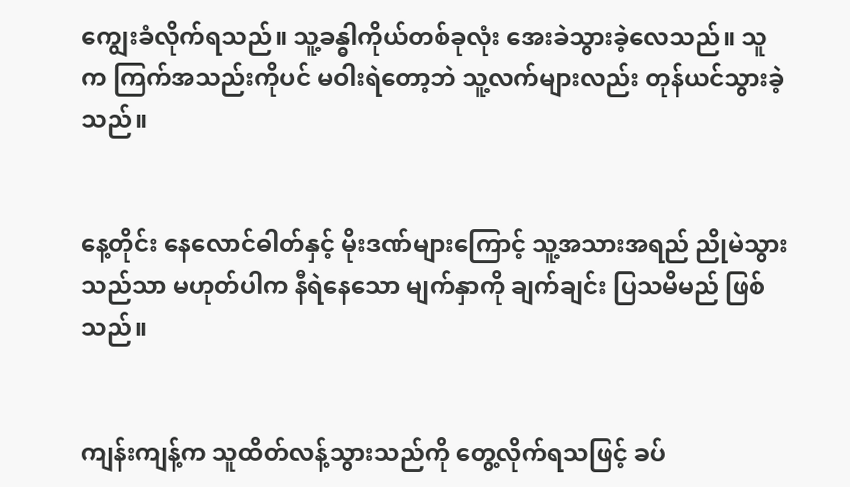ကျွေးခံလိုက်ရသည်။ သူ့ခန္ဓါကိုယ်တစ်ခုလုံး အေးခဲသွားခဲ့လေသည်။ သူက ကြက်အသည်းကိုပင် မဝါးရဲတော့ဘဲ သူ့လက်များလည်း တုန်ယင်သွားခဲ့သည်။


နေ့တိုင်း နေလောင်ဓါတ်နှင့် မိုးဒဏ်များကြောင့် သူ့အသားအရည် ညိုမဲသွားသည်သာ မဟုတ်ပါက နီရဲနေသော မျက်နှာကို ချက်ချင်း ပြသမိမည် ဖြစ်သည်။


ကျန်းကျန့်က သူထိတ်လန့်သွားသည်ကို တွေ့လိုက်ရသဖြင့် ခပ်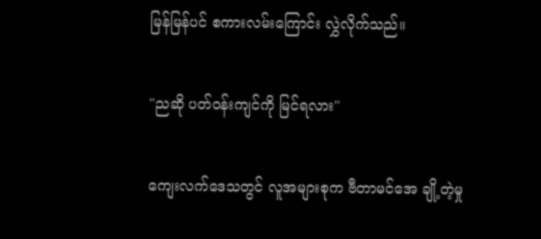မြန်မြန်ပင် စကားလမ်းကြောင်း လွှဲလိုက်သည်။


"ညဆို ပတ်ဝန်းကျင်ကို မြင်ရလား"


ကျေးလက်ဒေသတွင် လူအများစုက ဗီတာမင်အေ ချို့တဲ့မှု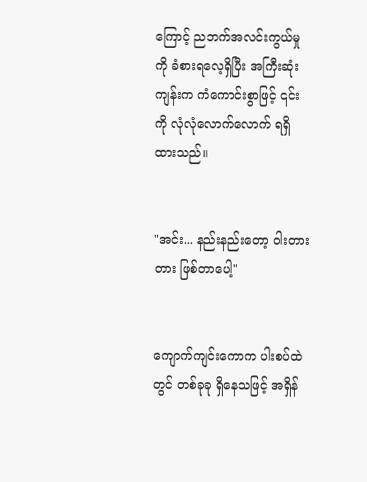ကြောင့် ညဘက်အလင်းကွယ်မှုကို ခံစားရလေ့ရှိပြီး အကြီးဆုံးကျန်းက ကံကောင်းစွာဖြင့် ၎င်းကို လုံလုံလောက်လောက် ရရှိထားသည်။


"အင်း... နည်းနည်းတော့ ဝါးတားတား ဖြစ်တာပေါ့"


ကျောက်ကျင်းကောက ပါးစပ်ထဲတွင် တစ်ခုခု ရှိနေသဖြင့် အရှိန်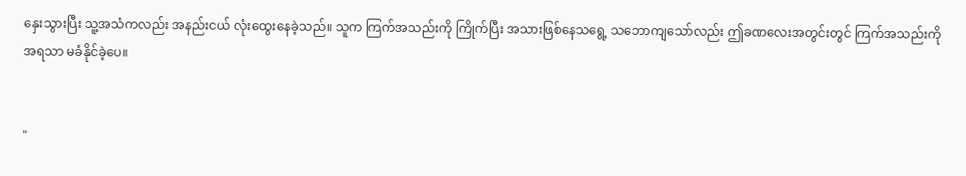နှေးသွားပြီး သူ့အသံကလည်း အနည်းငယ် လုံးထွေးနေခဲ့သည်။ သူက ကြက်အသည်းကို ကြိုက်ပြီး အသားဖြစ်နေသရွေ့ သဘောကျသော်လည်း ဤခဏလေးအတွင်းတွင် ကြက်အသည်းကို အရသာ မခံနိုင်ခဲ့ပေ။


"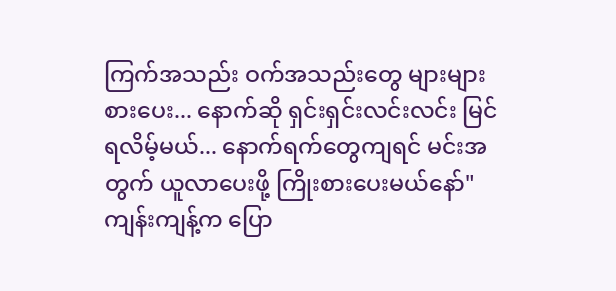ကြက်အသည်း ဝက်အသည်းတွေ များများစားပေး... နောက်ဆို ရှင်းရှင်းလင်းလင်း မြင်ရလိမ့်မယ်... နောက်ရက်တွေကျရင် မင်းအတွက် ယူလာပေးဖို့ ကြိုးစားပေးမယ်နော်" ကျန်းကျန့်က ပြော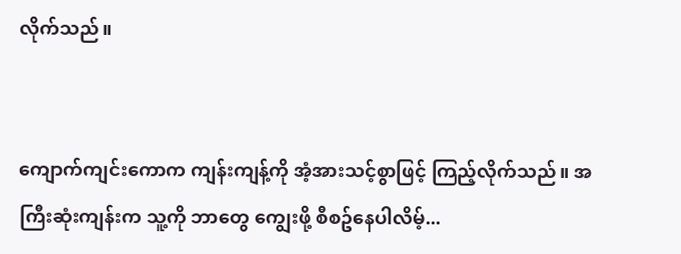လိုက်သည်။


ကျောက်ကျင်းကောက ကျန်းကျန့်ကို အံ့အားသင့်စွာဖြင့် ကြည့်လိုက်သည်။ အကြီးဆုံးကျန်းက သူ့ကို ဘာတွေ ကျွေးဖို့ စီစဥ်နေပါလိမ့်...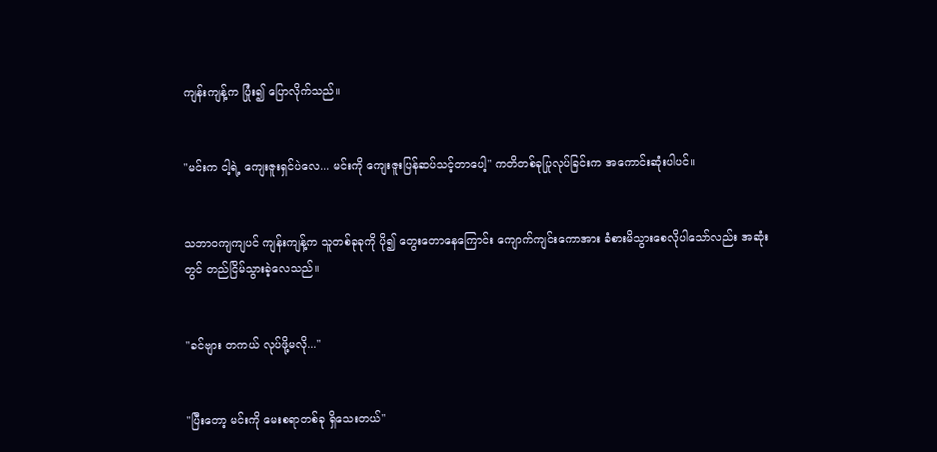ကျန်းကျန့်က ပြုံး၍ ပြောလိုက်သည်။


"မင်းက ငါ့ရဲ့ ကျေးဇူးရှင်ပဲလေ... မင်းကို ကျေးဇူးပြန်ဆပ်သင့်တာပေါ့" ကတိတစ်ခုပြုလုပ်ခြင်းက အကောင်းဆုံးပါပင်။


သဘာဝကျကျပင် ကျန်းကျန့်က သူတစ်ခုခုကို ပို၍ တွေးတောနေကြောင်း ကျောက်ကျင်းကောအား ခံစားမိသွားစေလိုပါသော်လည်း အဆုံးတွင် တည်ငြိမ်သွားခဲ့လေသည်။


"ခင်ဗျား တကယ် လုပ်ဖို့မလို..."


"ပြီးတော့ မင်းကို မေးစရာတစ်ခု ရှိသေးတယ်"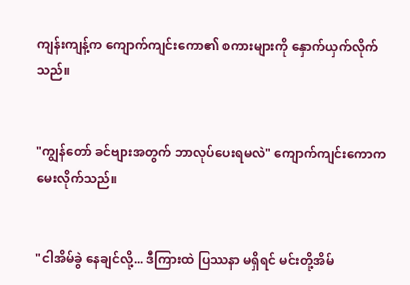ကျန်းကျန့်က ကျောက်ကျင်းကော၏ စကားများကို နှောက်ယှက်လိုက်သည်။


"ကျွန်တော် ခင်ဗျားအတွက် ဘာလုပ်ပေးရမလဲ" ကျောက်ကျင်းကောက မေးလိုက်သည်။


"ငါအိမ်ခွဲ နေချင်လို့... ဒီကြားထဲ ပြဿနာ မရှိရင် မင်းတို့အိမ်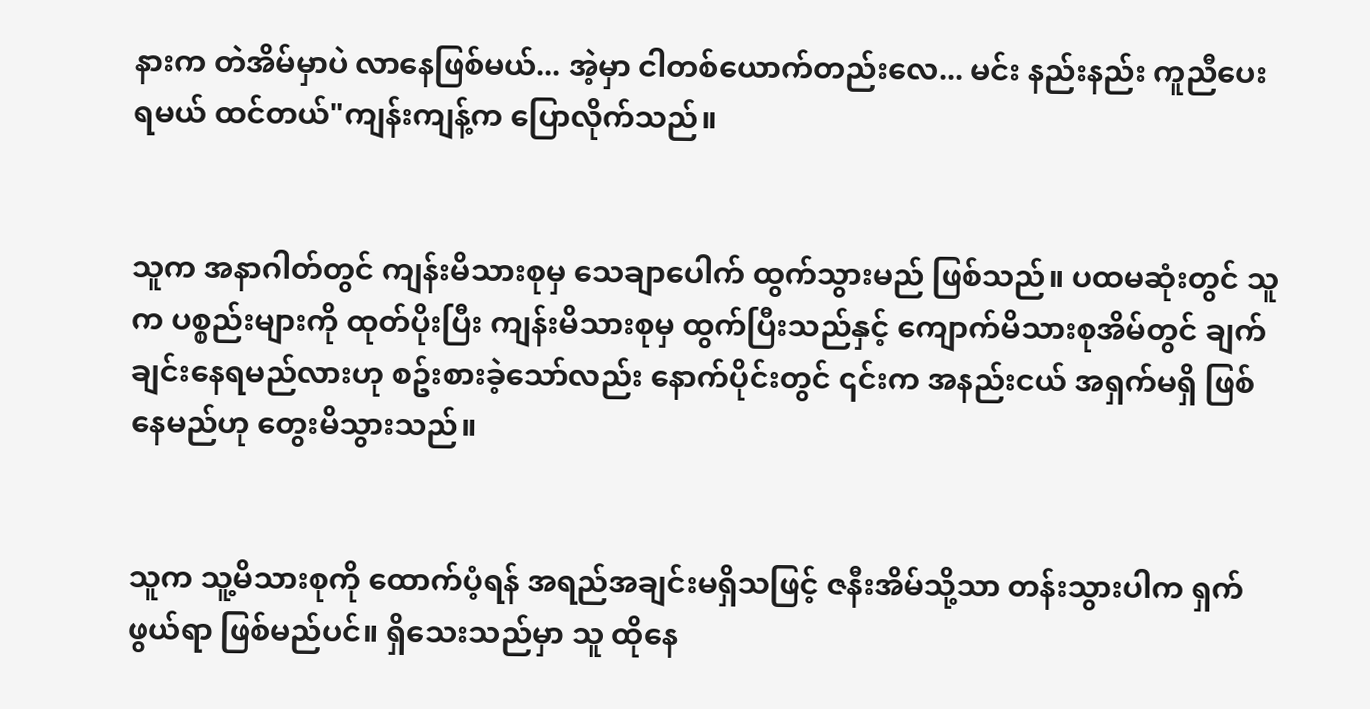နားက တဲအိမ်မှာပဲ လာနေဖြစ်မယ်... အဲ့မှာ ငါတစ်ယောက်တည်းလေ... မင်း နည်းနည်း ကူညီပေးရမယ် ထင်တယ်"ကျန်းကျန့်က ပြောလိုက်သည်။


သူက အနာဂါတ်တွင် ကျန်းမိသားစုမှ သေချာပေါက် ထွက်သွားမည် ဖြစ်သည်။ ပထမဆုံးတွင် သူက ပစ္စည်းများကို ထုတ်ပိုးပြီး ကျန်းမိသားစုမှ ထွက်ပြီးသည်နှင့် ကျောက်မိသားစုအိမ်တွင် ချက်ချင်းနေရမည်လားဟု စဥ်းစားခဲ့သော်လည်း နောက်ပိုင်းတွင် ၎င်းက အနည်းငယ် အရှက်မရှိ ဖြစ်နေမည်ဟု တွေးမိသွားသည်။


သူက သူ့မိသားစုကို ထောက်ပံ့ရန် အရည်အချင်းမရှိသဖြင့် ဇနီးအိမ်သို့သာ တန်းသွားပါက ရှက်ဖွယ်ရာ ဖြစ်မည်ပင်။ ရှိသေးသည်မှာ သူ ထိုနေ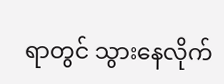ရာတွင် သွားနေလိုက်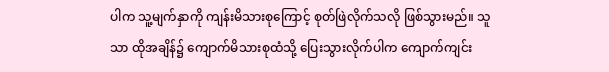ပါက သူ့မျက်နှာကို ကျန်းမိသားစုကြောင့် စုတ်ဖြဲလိုက်သလို ဖြစ်သွားမည်။ သူသာ ထိုအချိန်၌ ကျောက်မိသားစုထံသို့ ပြေးသွားလိုက်ပါက ကျောက်ကျင်း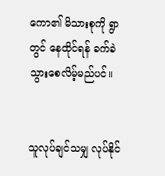ကော၏ မိသားစုကို ရွာတွင် နေထိုင်ရန် ခက်ခဲသွားစေလိမ့်မည်ပင်။


သူလုပ်ချင်သမျှ လုပ်နိုင်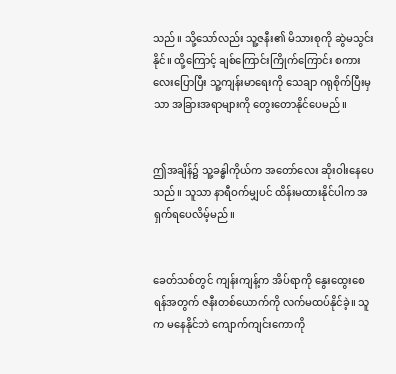သည်။ သို့သော်လည်း သူ့ဇနီး၏ မိသားစုကို ဆွဲမသွင်းနိုင်။ ထို့ကြောင့် ချစ်ကြောင်းကြိုက်ကြောင်း စကားလေးပြောပြီး သူ့ကျန်းမာရေးကို သေချာ ဂရုစိုက်ပြီးမှသာ အခြားအရာများကို တွေးတောနိုင်ပေမည်။


ဤအချိန်၌ သူ့ခန္ဓါကိုယ်က အတော်လေး ဆိုးဝါးနေပေသည်။ သူသာ နာရီဝက်မျှပင် ထိန်းမထားနိုင်ပါက အရှက်ရပေလိမ့်မည်။


ခေတ်သစ်တွင် ကျန်းကျန့်က အိပ်ရာကို နွေးထွေးစေရန်အတွက် ဇနီးတစ်ယောက်ကို လက်မထပ်နိုင်ခဲ့။ သူက မနေနိုင်ဘဲ ကျောက်ကျင်းကောကို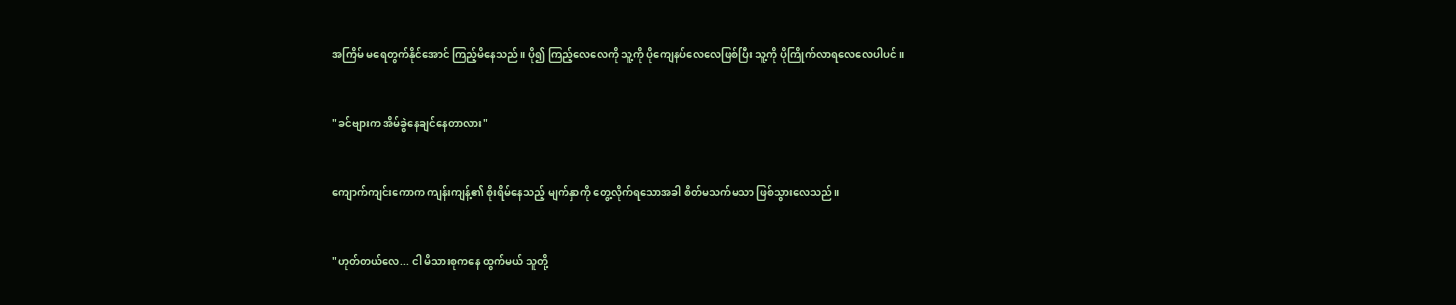အကြိမ် မရေတွက်နိုင်အောင် ကြည့်မိနေသည်။ ပို၍ ကြည့်လေလေကို သူ့ကို ပိုကျေနပ်လေလေဖြစ်ပြီး သူ့ကို ပိုကြိုက်လာရလေလေပါပင်။


"ခင်ဗျားက အိမ်ခွဲနေချင်နေတာလား"


ကျောက်ကျင်းကောက ကျန်းကျန့်၏ စိုးရိမ်နေသည့် မျက်နှာကို တွေ့လိုက်ရသောအခါ စိတ်မသက်မသာ ဖြစ်သွားလေသည်။


"ဟုတ်တယ်လေ... ငါ မိသားစုကနေ ထွက်မယ် သူတို့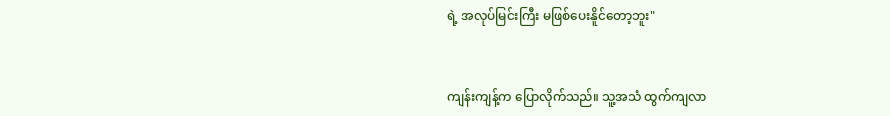ရဲ့ အလုပ်မြင်းကြီး မဖြစ်ပေးနိူင်တော့ဘူး"


ကျန်းကျန့်က ပြောလိုက်သည်။ သူ့အသံ ထွက်ကျလာ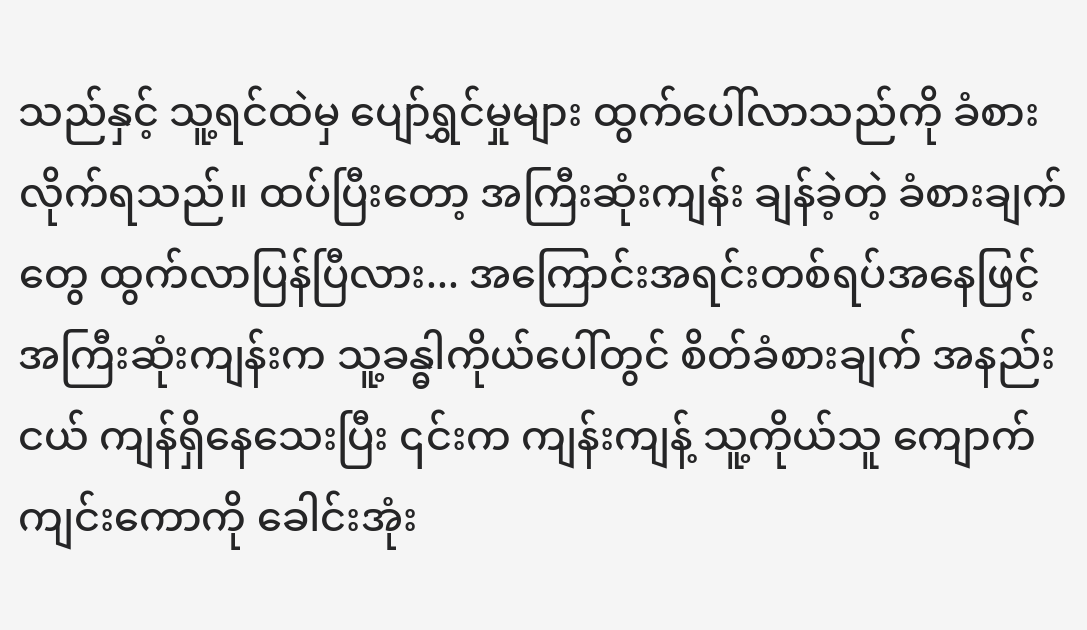သည်နှင့် သူ့ရင်ထဲမှ ပျော်ရွှင်မှုများ ထွက်ပေါ်လာသည်ကို ခံစားလိုက်ရသည်။ ထပ်ပြီးတော့ အကြီးဆုံးကျန်း ချန်ခဲ့တဲ့ ခံစားချက်တွေ ထွက်လာပြန်ပြီလား... အကြောင်းအရင်းတစ်ရပ်အနေဖြင့် အကြီးဆုံးကျန်းက သူ့ခန္ဓါကိုယ်ပေါ်တွင် စိတ်ခံစားချက် အနည်းငယ် ကျန်ရှိနေသေးပြီး ၎င်းက ကျန်းကျန့် သူ့ကိုယ်သူ ကျောက်ကျင်းကောကို ခေါင်းအုံး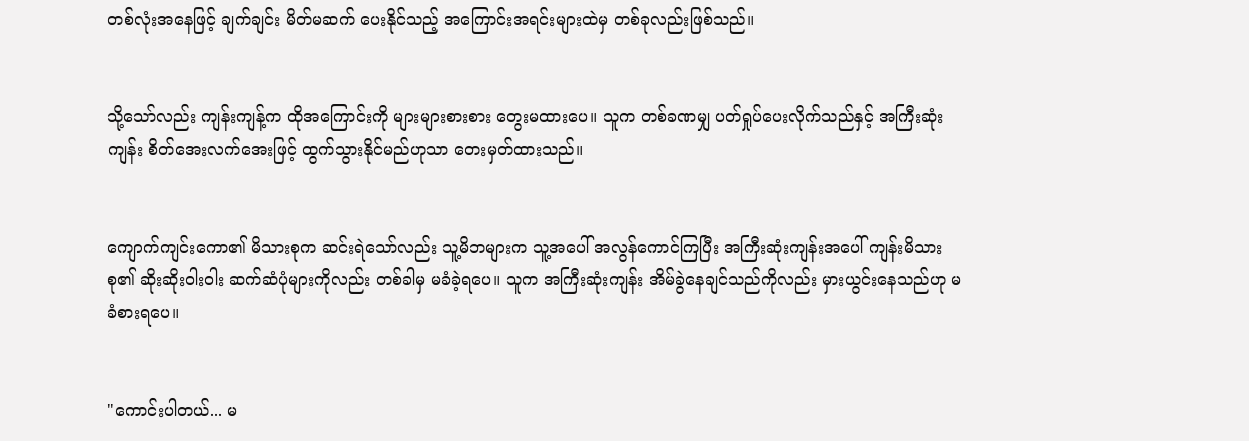တစ်လုံးအနေဖြင့် ချက်ချင်း မိတ်မဆက် ပေးနိုင်သည့် အကြောင်းအရင်းများထဲမှ တစ်ခုလည်းဖြစ်သည်။


သို့သော်လည်း ကျန်းကျန့်က ထိုအကြောင်းကို များများစားစား တွေးမထားပေ။ သူက တစ်ခဏမျှ ပတ်ရှုပ်ပေးလိုက်သည်နှင့် အကြီးဆုံးကျန်း စိတ်အေးလက်အေးဖြင့် ထွက်သွားနိုင်မည်ဟုသာ တေးမှတ်ထားသည်။


ကျောက်ကျင်းကော၏ မိသားစုက ဆင်းရဲသော်လည်း သူ့မိဘများက သူ့အပေါ် အလွန်ကောင်ကြပြီး အကြီးဆုံးကျန်းအပေါ် ကျန်းမိသားစု၏ ဆိုးဆိုးဝါးဝါး ဆက်ဆံပုံများကိုလည်း တစ်ခါမှ မခံခဲ့ရပေ။ သူက အကြီးဆုံးကျန်း အိမ်ခွဲနေချင်သည်ကိုလည်း မှားယွင်းနေသည်ဟု မခံစားရပေ။


"ကောင်းပါတယ်... မ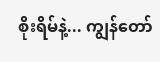စိုးရိမ်နဲ့... ကျွန်တော်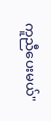ကူညီပေးမယ်"